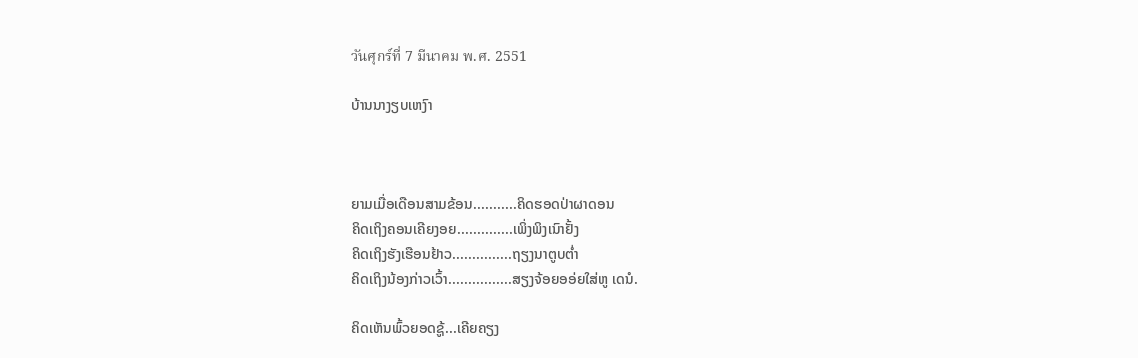วันศุกร์ที่ 7 มีนาคม พ.ศ. 2551

ບ້ານນາງຽບເຫງົາ



ຍາມເມື່ອເດືອນສາມຂ້ອນ...........ຄິດຮອດປ່າຜາດອນ
ຄິດເຖິງຄອນເຄີຍງອຍ..............ເພິ່ງພິງເນົາຢັ້ງ
ຄິດເຖິງຮັງເຮືອນຢ້າວ...............ຖຽງນາຕູບຕ່ຳ
ຄິດເຖິງນ້ອງກ່າວເວົ້າ................ສຽງຈ້ອຍອອ່ຍໃສ່ຫູ ເດນໍ.

ຄິດເຫັນພົ້ວຍອດຊູ້...ເຄີຍຄຽງ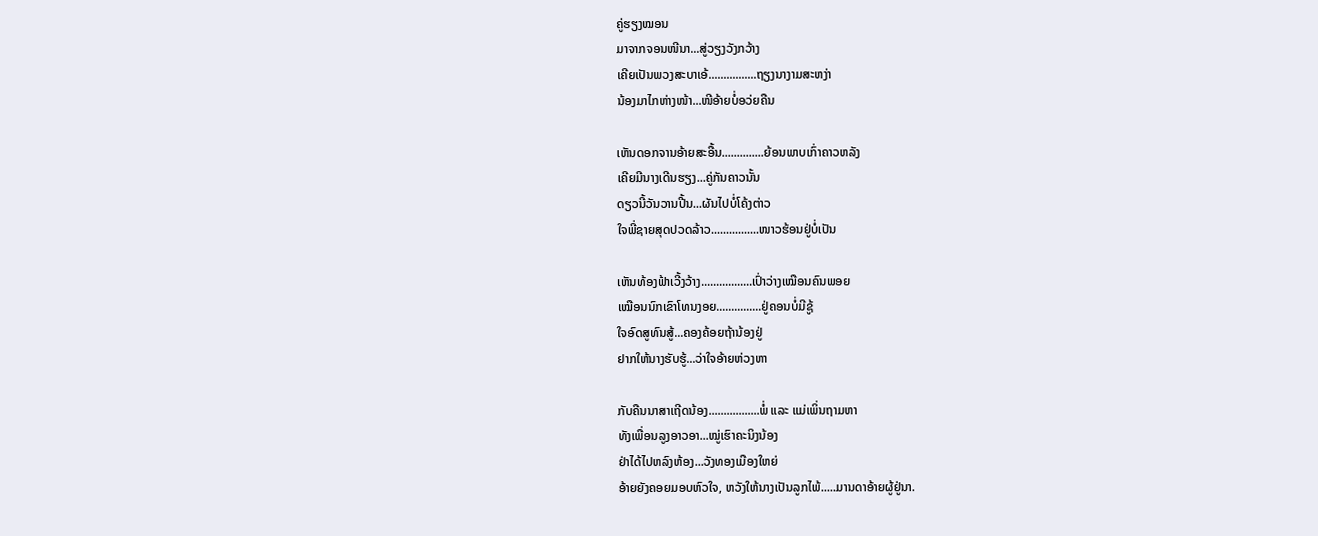ຄູ່ຮຽງໝອນ
ມາຈາກຈອນໜີນາ...ສູ່ວຽງວັງກວ້າງ
ເຄີຍເປັນພວງສະບາເອ້................ຖຽງນາງາມສະຫງ່າ
ນ້ອງມາໄກຫ່າງໜ້າ...ໜີອ້າຍບໍ່ອວ່ຍຄືນ

ເຫັນດອກຈານອ້າຍສະອື້ນ..............ຍ້ອນພາບເກົ່າຄາວຫລັງ
ເຄີຍມີນາງເດີນຮຽງ...ຄູ່ກັນຄາວນັ້ນ
ດຽວນີ້ວັນວານປີ້ນ...ຜັນໄປບໍ່ໂຄ້ງຕ່າວ
ໃຈພີ່ຊາຍສຸດປວດລ້າວ................ໜາວຮ້ອນຢູ່ບໍ່ເປັນ

ເຫັນທ້ອງຟ້າເວີ້ງວ້າງ.................ເປົ່າວ່າງເໝືອນຄົນພອຍ
ເໝືອນນົກເຂົາໂທນງອຍ...............ຢູ່ຄອນບໍ່ມີຊູ້
ໃຈອົດສູທົນສູ້...ຄອງຄ້ອຍຖ້ານ້ອງຢູ່
ຢາກໃຫ້ນາງຮັບຮູ້...ວ່າໃຈອ້າຍຫ່ວງຫາ

ກັບຄືນນາສາເຖີດນ້ອງ.................ພໍ່ ແລະ ແມ່ເພິ່ນຖາມຫາ
ທັງເພື່ອນລູງອາວອາ...ໝູ່ເຮົາຄະນິງນ້ອງ
ຢ່າໄດ້ໄປຫລົງຫ້ອງ...ວັງທອງເມືອງໃຫຍ່
ອ້າຍຍັງຄອຍມອບຫົວໃຈ, ຫວັງໃຫ້ນາງເປັນລູກໄພ້.....ມານດາອ້າຍຜູ້ຢູ່ນາ.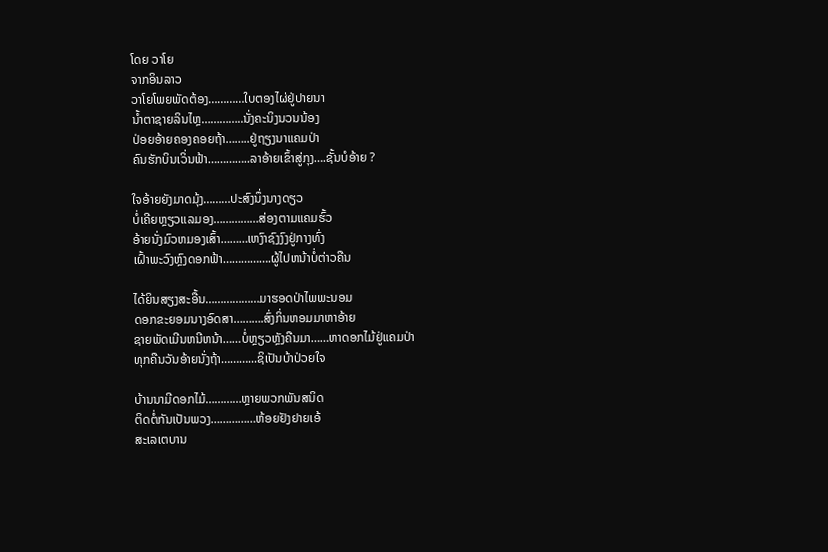ໂດຍ ວາໂຍ
ຈາກອິນລາວ
ວາໂຍໂພຍພັດຕ້ອງ…………ໃບຕອງໄຜ່ຢູ່ປາຍນາ
ນໍ້າຕາຊາຍລິນໄຫຼ…………..ນັ່ງຄະນິງນວນນ້ອງ
ປ່ອຍອ້າຍຄອງຄອຍຖ້າ……..ຢູ່ຖຽງນາແຄມປ່າ
ຄົນຮັກບິນເວິ່ນຟ້າ…………..ລາອ້າຍເຂົ້າສູ່ກຸງ….ຊັ້ນບໍອ້າຍ ?

ໃຈອ້າຍຍັງມາດມຸ້ງ………ປະສົງນຶ່ງນາງດຽວ
ບໍ່ເຄີຍຫຼຽວແລມອງ……………ສ່ອງຕາມແຄມຮົ້ວ
ອ້າຍນັ່ງມົວຫມອງເສົ້າ………ເຫງົາຊົງງົງຢູ່ກາງທົ່ງ
ເຝົ້າພະວົງຫຼົງດອກຟ້າ…………….ຜູ້ໄປຫນ້າບໍ່ຕ່າວຄືນ

ໄດ້ຍິນສຽງສະອື້ນ………………ມາຮອດປ່າໄພພະນອມ
ດອກຂະຍອມນາງອົດສາ……….ສົ່ງກິ່ນຫອມມາຫາອ້າຍ
ຊາຍພັດເມີນຫນີຫນ້າ……ບໍ່ຫຼຽວຫຼັງຄືນມາ……ຫາດອກໄມ້ຢູ່ແຄມປ່າ
ທຸກຄືນວັນອ້າຍນັ່ງຖ້າ………...ຊິເປັນບ້າປ່ວຍໃຈ

ບ້ານນາມີດອກໄມ້…………ຫຼາຍພວກພັນສນິດ
ຕິດຕໍ່ກັນເປັນພວງ……………ຫ້ອຍຢັງຢາຍເອ້
ສະເລເຕບານ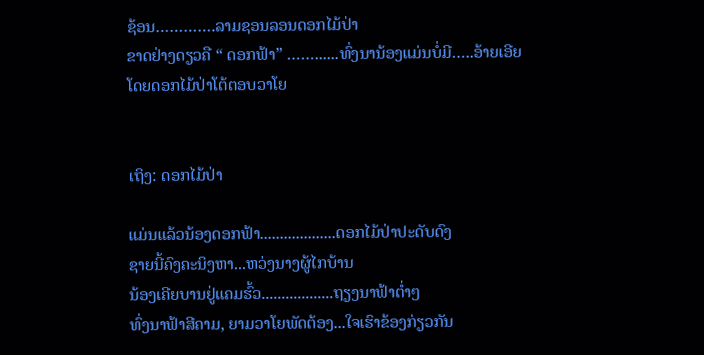ຊ້ອນ………….ລາມຊອນລອນດອກໄມ້ປ່າ
ຂາດຢ່າງດຽວຄື “ ດອກຟ້າ” ……......ທົ່ງນານ້ອງແມ່ນບໍ່ມີ…..ອ້າຍເອີຍ
ໂດຍດອກໄມ້ປ່າໂຕ້ຕອບວາໂຍ


ເຖິງ: ດອກໄມ້ປ່າ

ແມ່ນແລ້ວນ້ອງດອກຟ້າ...................ດອກໄມ້ປ່າປະດັບດົງ
ຊາຍນີ້ຄົງຄະນິງຫາ...ຫວ່ງນາງຜູ້ໄກບ້ານ
ນ້ອງເຄີຍບານຢູ່ແຄມຮົ້ວ..................ຖຽງນາຟ້າຕ່ຳໆ
ທົ່ງນາຟ້າສີຄາມ, ຍາມວາໂຍພັດຕ້ອງ...ໃຈເຮົາຂ້ອງກ່ຽວກັນ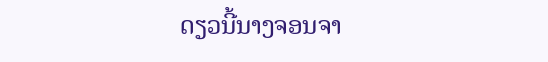ດຽວນີ້ນາງຈອນຈາ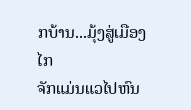ກບ້ານ...ມຸ້ງສູ່ເມືອງໄກ
ຈັກແມ່ນແວໄປຫົນ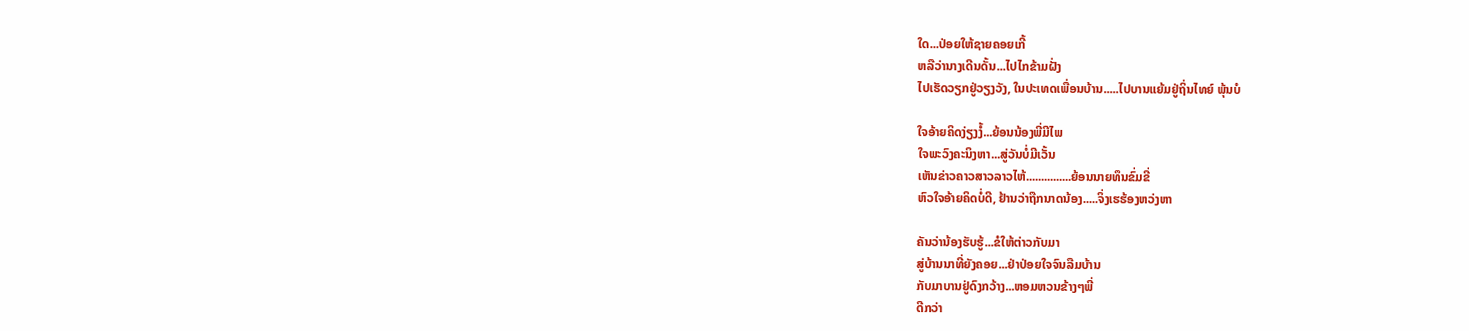ໃດ...ປ່ອຍໃຫ້ຊາຍຄອຍເກີ້
ຫລືວ່ານາງເດີນດັ້ນ...ໄປໄກຂ້າມຝັ່ງ
ໄປເຮັດວຽກຢູ່ວຽງວັງ, ໃນປະເທດເພື່ອນບ້ານ.....ໄປບານແຍ້ມຢູ່ຖິ່ນໄທຍ໌ ພຸ້ນບໍ

ໃຈອ້າຍຄິດງ່ຽງງໍ້...ຍ້ອນນ້ອງພີ່ມີໄພ
ໃຈພະວົງຄະນິງຫາ...ສູ່ວັນບໍ່ມີເວັ້ນ
ເຫັນຂ່າວຄາວສາວລາວໄຫ້...............ຍ້ອນນາຍທຶນຂົ່ມຂີ່
ຫົວໃຈອ້າຍຄິດບໍ່ດີ, ຢ້ານວ່າຖືກນາດນ້ອງ.....ຈິ່ງເຮຮ້ອງຫວ່ງຫາ

ຄັນວ່ານ້ອງຮັບຮູ້...ຂໍໃຫ້ຕ່າວກັບມາ
ສູ່ບ້ານນາທີ່ຍັງຄອຍ...ຢ່າປ່ອຍໃຈຈົນລືມບ້ານ
ກັບມາບານຢູ່ດົງກວ້າງ...ຫອມຫວນຂ້າງໆພີ່
ດີກວ່າ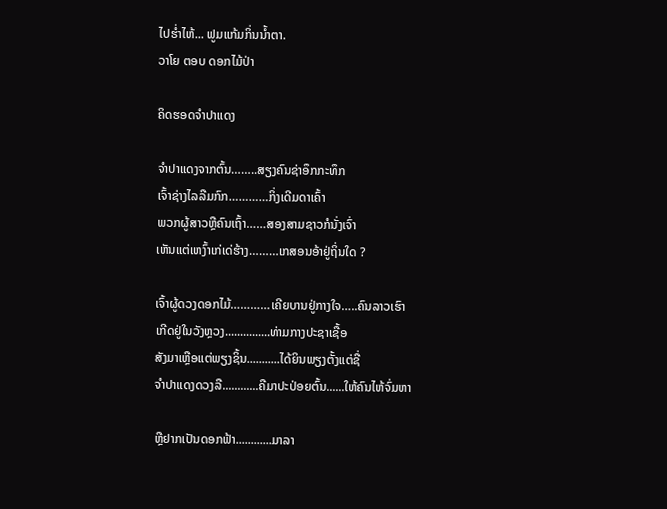ໄປຮ່ຳໄຫ້... ຟູມແກ້ມກິ່ນນ້ຳຕາ.
ວາໂຍ ຕອບ ດອກໄມ້ປ່າ

ຄິດຮອດຈຳປາແດງ

ຈຳປາແດງຈາກຕົ້ນ……..ສຽງຄົນຊ່າອຶກກະທຶກ
ເຈົ້າຊ່າງໄລລືມກົກ…………ກິ່ງເດີມດາເຄົ້າ
ພວກຜູ້ສາວຫຼືຄົນເຖົ້າ……ສອງສາມຊາວກໍນັ່ງເຈົ່າ
ເຫັນແຕ່ເຫງົ້າເກ່ເດ່ຮ້າງ………ເກສອນອ້າຢູ່ຖິ່ນໃດ ?

ເຈົ້າຜູ້ດວງດອກໄມ້…………ເຄີຍບານຢູ່ກາງໃຈ…..ຄົນລາວເຮົາ
ເກີດຢູ່ໃນວັງຫຼວງ...............ທ່າມກາງປະຊາເຊື້ອ
ສັງມາເຫຼືອແຕ່ພຽງຊິ້ນ...........ໄດ້ຍິນພຽງຕັ້ງແຕ່ຊື່
ຈຳປາແດງດວງລື............ຄືມາປະປ່ອຍຕົ້ນ......ໃຫ້ຄົນໄຫ້ຈົ່ມຫາ

ຫຼືຢາກເປັນດອກຟ້າ............ມາລາ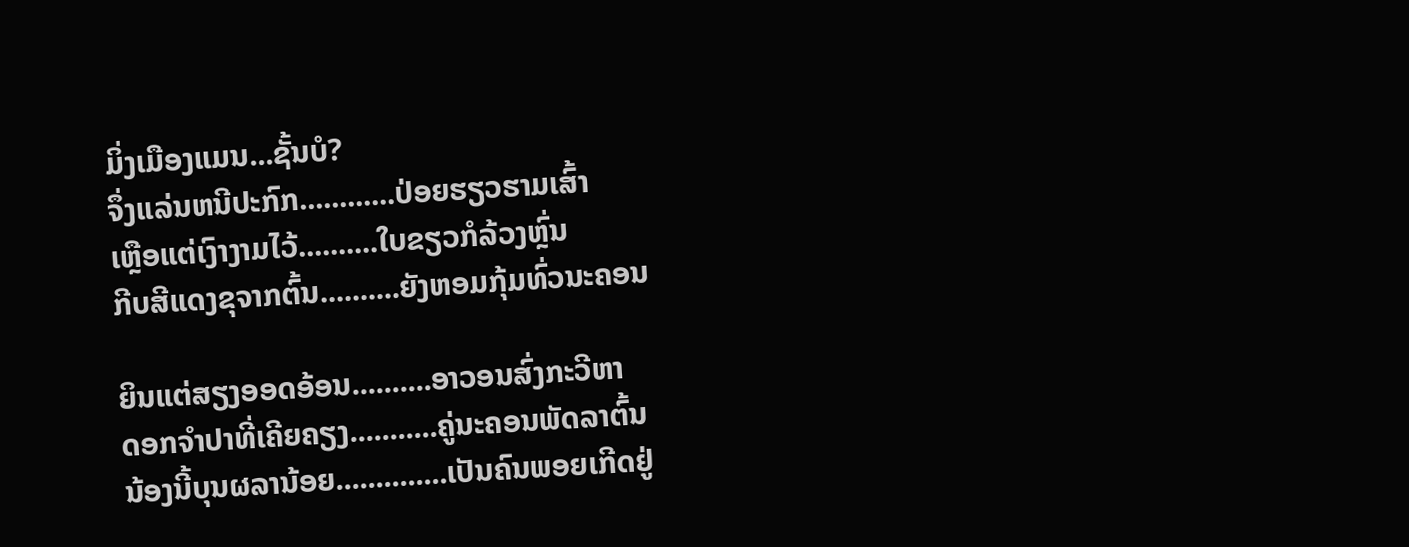ມິ່ງເມືອງແມນ...ຊັ້ນບໍ?
ຈຶ່ງແລ່ນຫນີປະກົກ............ປ່ອຍຮຽວຮາມເສົ້າ
ເຫຼືອແຕ່ເງົາງາມໄວ້..........ໃບຂຽວກໍລ້ວງຫຼົ່ນ
ກີບສີແດງຂຸຈາກຕົ້ນ..........ຍັງຫອມກຸ້ມທົ່ວນະຄອນ

ຍິນແຕ່ສຽງອອດອ້ອນ..........ອາວອນສົ່ງກະວີຫາ
ດອກຈຳປາທີ່ເຄີຍຄຽງ...........ຄູ່ນະຄອນພັດລາຕົ້ນ
ນ້ອງນີ້ບຸນຜລານ້ອຍ..............ເປັນຄົນພອຍເກີດຢູ່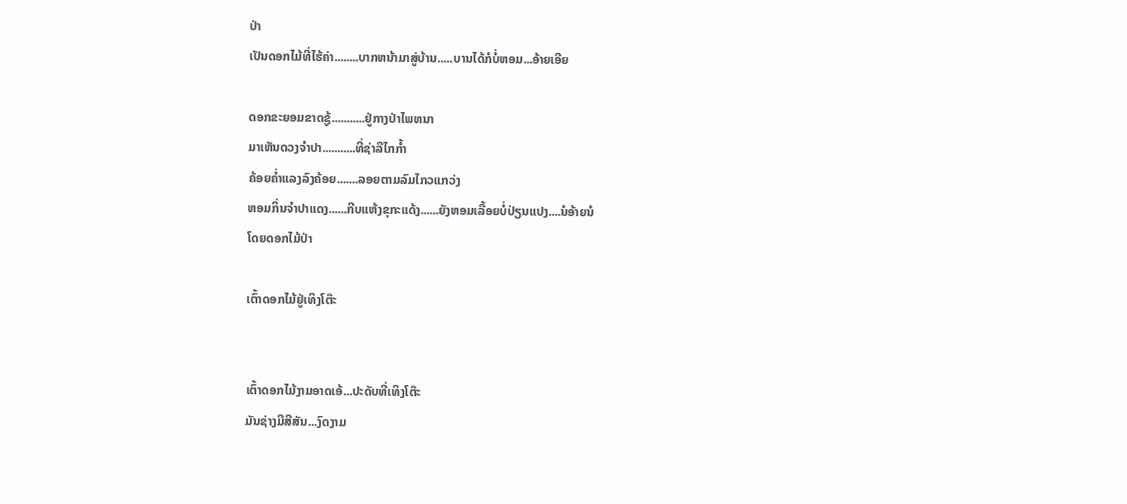ປ່າ
ເປັນດອກໄມ້ທີ່ໄຮ້ຄ່າ........ບາກຫນ້າມາສູ່ບ້ານ.....ບານໄດ້ກໍບໍ່ຫອມ...ອ້າຍເອີຍ

ດອກຂະຍອມຂາດຊູ້...........ຢູ່ກາງປ່າໄພຫນາ
ມາເຫັນດວງຈຳປາ...........ທີ່ຊ່າລືໄກກໍ້າ
ຄ້ອຍຄໍ່າແລງລົງຄ້ອຍ.......ລອຍຕາມລົມໄກວແກວ່ງ
ຫອມກິ່ນຈຳປາແດງ......ກີບແຫ້ງຂຸກະແດ້ງ......ຍັງຫອມເລື້ອຍບໍ່ປ່ຽນແປງ....ນໍອ້າຍນໍ
ໂດຍດອກໄມ້ປ່າ

ເຕົ້າດອກໄມ້ຢູ່ເທິງໂຕ໊ະ


ເຕົ້າດອກໄມ້ງາມອາດເອ້...ປະດັບທີ່ເທິງໂຕ໊ະ
ມັນຊ່າງມີສີສັນ...ງົດງາມ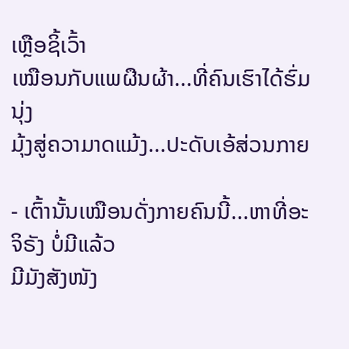ເຫຼືອຊິ້ເວົ້າ
ເໝືອນກັບແພຜືນຜ້າ...ທີ່ຄົນເຮົາໄດ້ຮົ່ມນຸ່ງ
ມຸ້ງສູ່ຄວາມາດແມ້ງ...ປະດັບເອ້ສ່ວນກາຍ

- ເຕົ້ານັ້ນເໝືອນດັ່ງກາຍຄົນນີ້...ຫາທີ່ອະຈິຣັງ ບໍ່ມີແລ້ວ
ມີມັງສັງໜັງ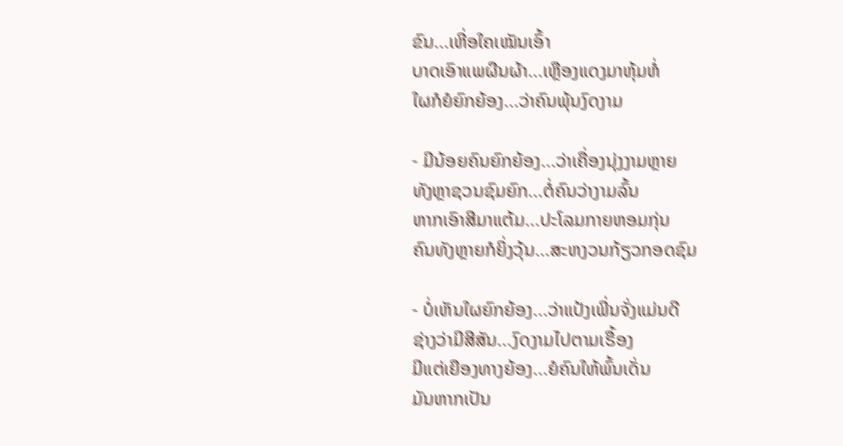ຂົນ...ເຫີ່ອໃຄເໝັນເອົ້າ
ບາດເອົາແພຜືນຜ້າ...ເຫຼືອງແດງມາຫຸ້ມຫໍ່
ໃຜກໍຍໍຍົກຍ້ອງ...ວ່າຄົນພຸ້ນງົດງາມ

- ມີນ້ອຍຄົນຍົກຍ້ອງ...ວ່າເຄື່ອງນຸ່ງງາມຫຼາຍ
ທັງຫຼາຊວນຊົມຍົກ...ຕໍ່ຄົນວ່າງາມລົ້ນ
ຫາກເອົາສີມາແຕ້ມ...ປະໂລມກາຍຫອມກຸ່ນ
ຄົນທັງຫຼາຍກໍຍິ່ງວຸ້ນ...ສະຫງວນກ້ຽວກອດຊົມ

- ບໍ່ເຫັນໃຜຍົກຍ້ອງ...ວ່າແປ້ງເພີ່ນຈັ່ງແມ່ນດີ
ຊ່າງວ່າມີສີສັນ...ງົດງາມໄປຕາມເຣື້ອງ
ມີແຕ່ເຍືອງທາງຍ້ອງ...ຍໍຄົນໃຫ້ພົ້ນເດັ່ນ
ມັນຫາກເປັນ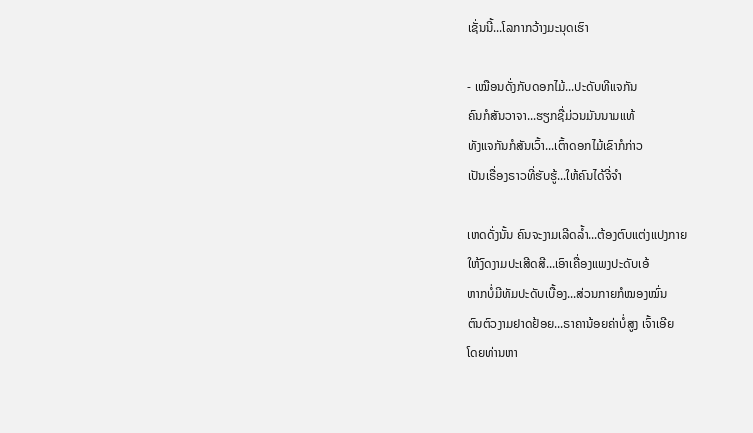ເຊັ່ນນີ້...ໂລກາກວ້າງມະນຸດເຮົາ

- ເໝືອນດັ່ງກັບດອກໄມ້...ປະດັບທີແຈກັນ
ຄົນກໍສັນວາຈາ...ຮຽກຊື່ມ່ວນມັນນາມແທ້
ທັງແຈກັນກໍສັນເວົ້າ...ເຕົ້າດອກໄມ້ເຂົາກໍກ່າວ
ເປັນເຣື່ອງຣາວທີ່ຮັບຮູ້...ໃຫ້ຄົນໄດ້ຈີ່ຈຳ

ເຫດດັ່ງນັ້ນ ຄົນຈະງາມເລີດລ້ຳ...ຕ້ອງຕົບແຕ່ງແປງກາຍ
ໃຫ້ງົດງາມປະເສີດສີ...ເອົາເຄື່ອງແພງປະດັບເອ້
ຫາກບໍ່ມີທັມປະດັບເບື້ອງ...ສ່ວນກາຍກໍໝອງໝົ່ນ
ຕົນຕົວງາມຢາດຢ້ອຍ...ຣາຄານ້ອຍຄ່າບໍ່ສູງ ເຈົ້າເອີຍ
ໂດຍທ່ານຫາ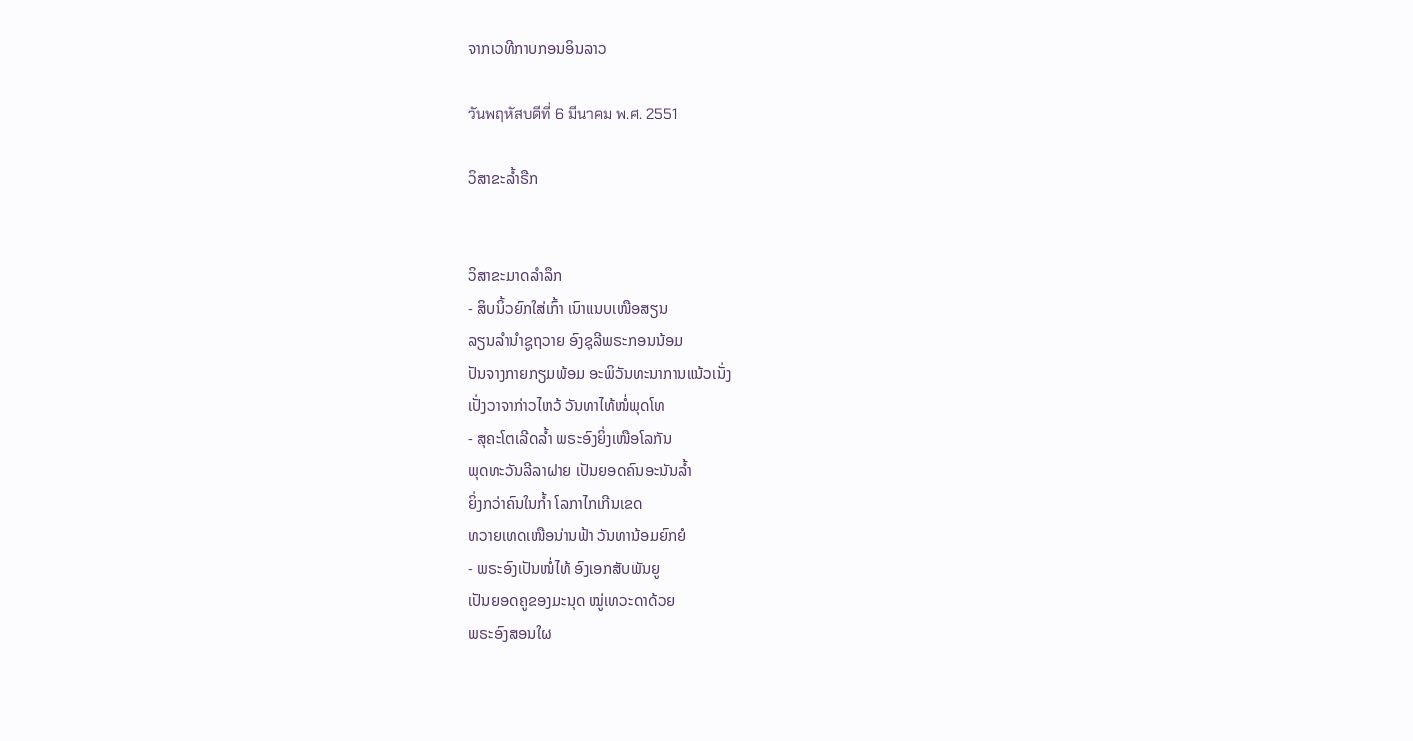ຈາກເວທີກາບກອນອິນລາວ

วันพฤหัสบดีที่ 6 มีนาคม พ.ศ. 2551

ວິສາຂະລ້ຳຣືກ


ວິສາຂະມາດລໍາລຶກ
- ສິບນິ້ວຍົກໃສ່ເກົ້າ ເນົາແນບເໜືອສຽນ
ລຽນລໍານໍາຊູຖວາຍ ອົງຊຸລີພຣະກອນນ້ອມ
ປັນຈາງກາຍກຽມພ້ອມ ອະພິວັນທະນາການແນ້ວເນັ່ງ
ເປັ່ງວາຈາກ່າວໄຫວ້ ວັນທາໄທ້ໜໍ່ພຸດໂທ
- ສຸຄະໂຕເລີດລໍ້າ ພຣະອົງຍິ່ງເໜືອໂລກັນ
ພຸດທະວັນລີລາຝາຍ ເປັນຍອດຄົນອະນັນລໍ້າ
ຍິ່ງກວ່າຄົນໃນກໍ້າ ໂລກາໄກເກີນເຂດ
ທວາຍເທດເໜືອນ່ານຟ້າ ວັນທານ້ອມຍົກຍໍ
- ພຣະອົງເປັນໜໍ່ໄທ້ ອົງເອກສັບພັນຍູ
ເປັນຍອດຄູຂອງມະນຸດ ໝູ່ເທວະດາດ້ວຍ
ພຣະອົງສອນໃຜ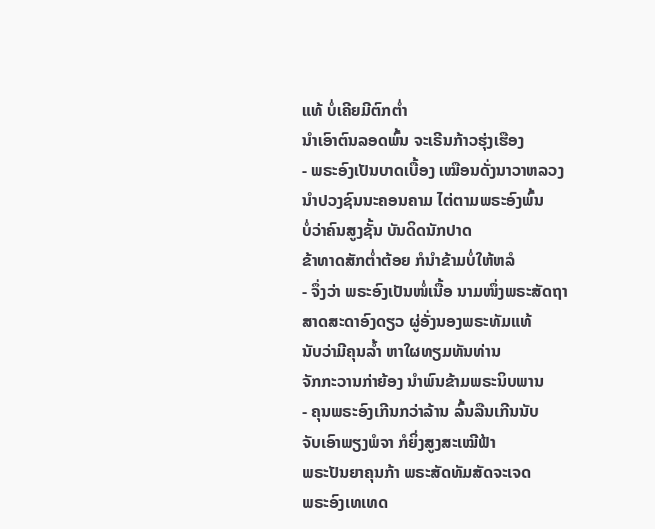ແທ້ ບໍ່ເຄີຍມີຕົກຕໍ່າ
ນໍາເອົາຕົນລອດພົ້ນ ຈະເຣີນກ້າວຮຸ່ງເຮືອງ
- ພຣະອົງເປັນບາດເບື້ອງ ເໝືອນດັ່ງນາວາຫລວງ
ນໍາປວງຊົນນະຄອນຄາມ ໄຕ່ຕາມພຣະອົງພົ້ນ
ບໍ່ວ່າຄົນສູງຊັ້ນ ບັນດິດນັກປາດ
ຂ້າທາດສັກຕໍ່າຕ້ອຍ ກໍນໍາຂ້າມບໍ່ໃຫ້ຫລໍ
- ຈຶ່ງວ່າ ພຣະອົງເປັນໜໍ່ເນື້ອ ນາມໜຶ່ງພຣະສັດຖາ
ສາດສະດາອົງດຽວ ຜູ່ອັ່ງນອງພຣະທັມແທ້
ນັບວ່າມີຄຸນລໍ້າ ຫາໃຜທຽມທັນທ່ານ
ຈັກກະວານກ່າຍ້ອງ ນໍາພົນຂ້າມພຣະນິບພານ
- ຄຸນພຣະອົງເກີນກວ່າລ້ານ ລົ້ນລືນເກີນນັບ
ຈັບເອົາພຽງພໍຈາ ກໍຍິ່ງສູງສະເໝີຟ້າ
ພຣະປັນຍາຄຸນກ້າ ພຣະສັດທັມສັດຈະເຈດ
ພຣະອົງເທເທດ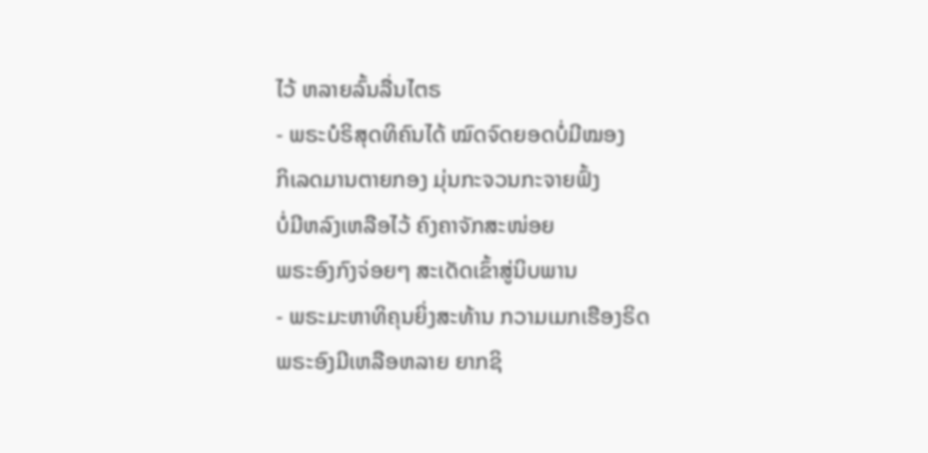ໄວ້ ຫລາຍລົ້ນລື່ນໄຕຣ
- ພຣະບໍຣິສຸດທິຄົນໄດ້ ໝົດຈົດຍອດບໍ່ມີໝອງ
ກິເລດມານຕາຍກອງ ມຸ່ນກະຈວນກະຈາຍຟົ້ງ
ບໍ່ມີຫລົງເຫລືອໄວ້ ຄົງຄາຈັກສະໜ່ອຍ
ພຣະອົງກົງຈ່ອຍໆ ສະເດັດເຂົ້າສູ່ນິບພານ
- ພຣະມະຫາທິຄຸນຍິ່ງສະທ້ານ ກວາມເມກເຮືອງຣິດ
ພຣະອົງມີເຫລືອຫລາຍ ຍາກຊິ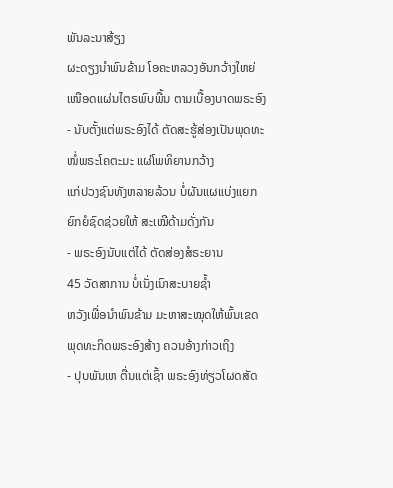ພັນລະນາສ້ຽງ
ຜະດຽງນໍາພົນຂ້າມ ໂອຄະຫລວງອັນກວ້າງໃຫຍ່
ເໜືອດແຜ່ນໄຕຣພົບພື້ນ ຕາມເບື້ອງບາດພຣະອົງ
- ນັບຕັ້ງແຕ່ພຣະອົງໄດ້ ຕັດສະຮູ້ສ່ອງເປັນພຸດທະ
ໜໍ່ພຣະໂຄຕະມະ ແຜ່ໂພທິຍານກວ້າງ
ແກ່ປວງຊົນທັງຫລາຍລ້ວນ ບໍ່ຜັນແຜແບ່ງແຍກ
ຍົກຍໍຊົດຊ່ວຍໃຫ້ ສະເໝີດ້າມດັ່ງກັນ
- ພຣະອົງນັບແຕ່ໄດ້ ຕັດສ່ອງສໍຣະຍານ
45 ວັດສາການ ບໍ່ເນັ່ງເນົາສະບາຍຊໍ້າ
ຫວັງເພື່ອນໍາພົນຂ້າມ ມະຫາສະໝຸດໃຫ້ພົ້ນເຂດ
ພຸດທະກິດພຣະອົງສ້າງ ຄວນອ້າງກ່າວເຖິງ
- ປຸບພັນເຫ ຕື່ນແຕ່ເຊົ້າ ພຣະອົງທ່ຽວໂຜດສັດ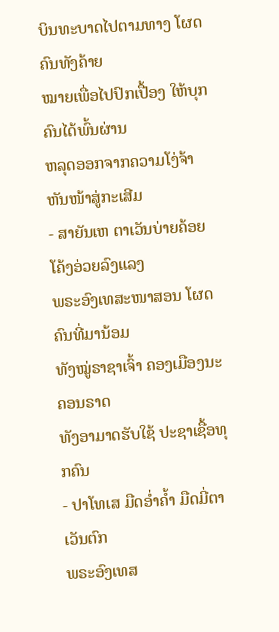ບິນທະບາດໄປຕາມທາງ ໂຜດຄົນທັງຄ້າຍ
ໝາຍເພື່ອໄປປົກເປື້ອງ ໃຫ້ບຸກຄົນໄດ້ພົ້ນຜ່ານ
ຫລຸດອອກຈາກຄວາມໂງ່ຈ້າ ຫັນໜ້າສູ່ກະເສີມ
- ສາຍັນເຫ ຕາເວັນບ່າຍຄ້ອຍ ໂຄ້ງອ່ວຍລົງແລງ
ພຣະອົງເທສະໜາສອນ ໂຜດຄົນທີ່ມານ້ອມ
ທັງໝູ່ຣາຊາເຈົ້າ ຄອງເມືອງນະຄອນຣາດ
ທັງອາມາດຮັບໃຊ້ ປະຊາເຊື້ອທຸກຄົນ
- ປາໂທເສ ມືດອໍ່າຄໍ້າ ມືດມີ່ຕາເວັນຕົກ
ພຣະອົງເທສ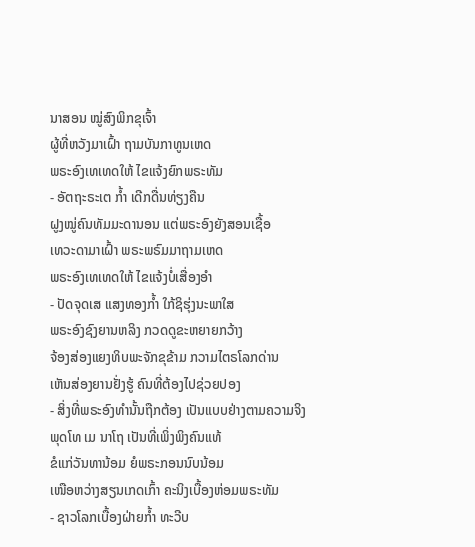ນາສອນ ໝູ່ສົງພິກຂຸເຈົ້າ
ຜູ້ທີ່ຫວັງມາເຝົ້າ ຖາມບັນກາທູນເຫດ
ພຣະອົງເທເທດໃຫ້ ໄຂແຈ້ງຍົກພຣະທັມ
- ອັຕຖະຣະເຕ ກໍ້າ ເດີກດື່ນທ່ຽງຄືນ
ຝູງໝູ່ຄົນທັມມະດານອນ ແຕ່ພຣະອົງຍັງສອນເຊື້ອ
ເທວະດາມາເຝົ້າ ພຣະພຣົມມາຖາມເຫດ
ພຣະອົງເທເທດໃຫ້ ໄຂແຈ້ງບໍ່ເສື່ອງອໍາ
- ປັດຈຸດເສ ແສງທອງກໍ້າ ໃກ້ຊິຮຸ່ງນະພາໃສ
ພຣະອົງຊົງຍານຫລິງ ກວດດູຂະຫຍາຍກວ້າງ
ຈ້ອງສ່ອງແຍງທິບພະຈັກຂຸຂ້າມ ກວາມໄຕຣໂລກດ່ານ
ເຫັນສ່ອງຍານຢັ່ງຮູ້ ຄົນທີ່ຕ້ອງໄປຊ່ວຍປອງ
- ສິ່ງທີ່ພຣະອົງທໍານັ້ນຖືກຕ້ອງ ເປັນແບບຢ່າງຕາມຄວາມຈິງ
ພຸດໂທ ເມ ນາໂຖ ເປັນທີ່ເພິ່ງພິງຄົນແທ້
ຂໍແກ່ວັນທານ້ອມ ຍໍພຣະກອນນົບນ້ອມ
ເໜືອຫວ່າງສຽນເກດເກົ້າ ຄະນິງເບື້ອງຫ່ອມພຣະທັມ
- ຊາວໂລກເບື້ອງຝ່າຍກໍ້າ ທະວີບ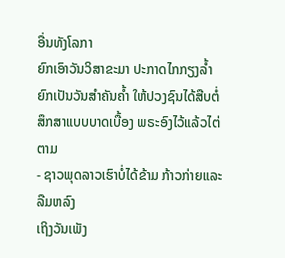ອື່ນທັງໂລກາ
ຍົກເອົາວັນວິສາຂະມາ ປະກາດໄກກຽງລໍ້າ
ຍົກເປັນວັນສໍາຄັນຄໍ້າ ໃຫ້ປວງຊົນໄດ້ສືບຕໍ່
ສຶກສາແບບບາດເບື້ອງ ພຣະອົງໄວ້ແລ້ວໄຕ່ຕາມ
- ຊາວພຸດລາວເຮົາບໍ່ໄດ້ຂ້າມ ກ້າວກ່າຍແລະລືມຫລົງ
ເຖິງວັນເພັງ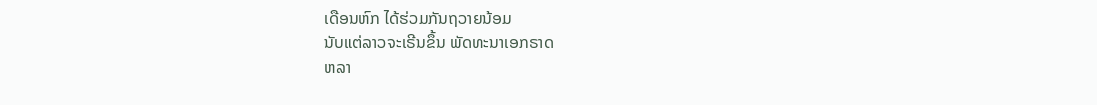ເດືອນຫົກ ໄດ້ຮ່ວມກັນຖວາຍນ້ອມ
ນັບແຕ່ລາວຈະເຣີນຂຶ້ນ ພັດທະນາເອກຣາດ
ຫລາ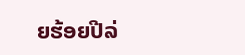ຍຮ້ອຍປີລ່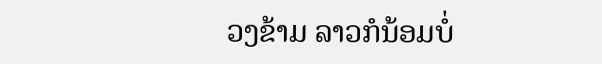ວງຂ້າມ ລາວກໍນ້ອມບໍ່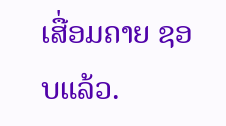ເສື່ອມຄາຍ ຊອບແລ້ວ.